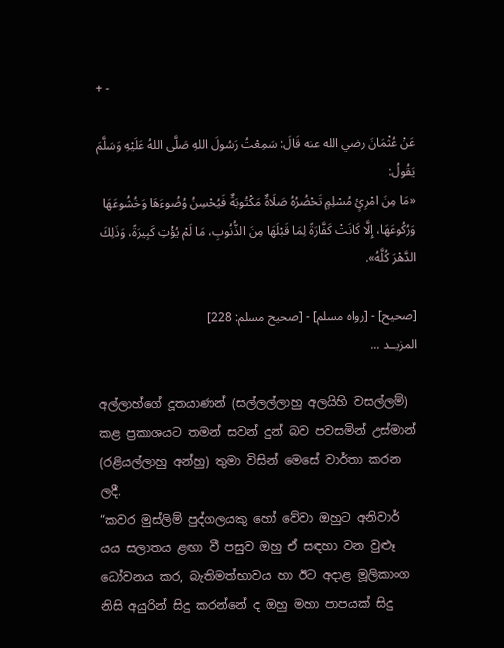+ -

عَنْ عُثْمَانَ رضي الله عنه قَالَ: سَمِعْتُ رَسُولَ اللهِ صَلَّى اللهُ عَلَيْهِ وَسَلَّمَ يَقُولُ:
«مَا مِنَ امْرِئٍ مُسْلِمٍ تَحْضُرُهُ صَلَاةٌ مَكْتُوبَةٌ فَيُحْسِنُ وُضُوءَهَا وَخُشُوعَهَا وَرُكُوعَهَا، إِلَّا كَانَتْ كَفَّارَةً لِمَا قَبْلَهَا مِنَ الذُّنُوبِ، مَا لَمْ يُؤْتِ كَبِيرَةً، وَذَلِكَ الدَّهْرَ كُلَّهُ».

[صحيح] - [رواه مسلم] - [صحيح مسلم: 228]
المزيــد ...

අල්ලාහ්ගේ දූතයාණන් (සල්ලල්ලාහු අලයිහි වසල්ලම්) කළ ප්‍රකාශයට තමන් සවන් දුන් බව පවසමින් උස්මාන් (රළියල්ලාහු අන්හු) තුමා විසින් මෙසේ වාර්තා කරන ලදී.
“කවර මුස්ලිම් පුද්ගලයකු හෝ වේවා ඔහුට අනිවාර් යය සලාතය ළඟා වී පසුව ඔහු ඒ සඳහා වන වුළූ ධෝවනය කර, බැතිමත්භාවය හා ඊට අදාළ මූලිකාංග නිසි අයුරින් සිදු කරන්නේ ද ඔහු මහා පාපයක් සිදු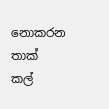නොකරන තාක් කල්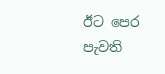ඊට පෙර පැවති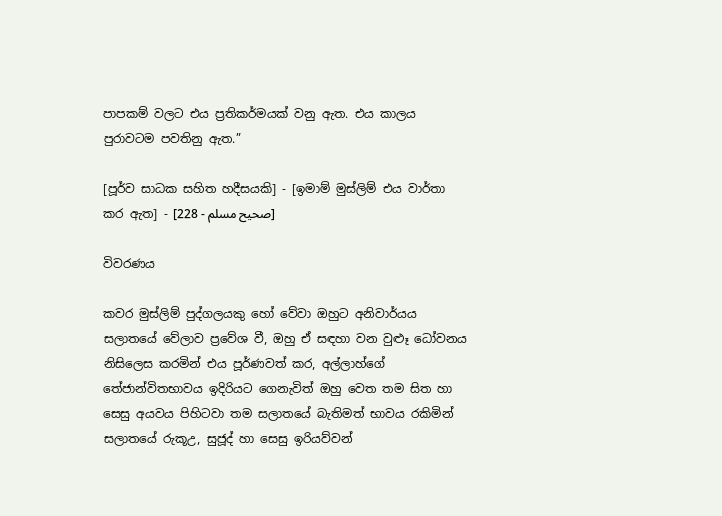පාපකම් වලට එය ප්‍රතිකර්මයක් වනු ඇත. එය කාලය පුරාවටම පවතිනු ඇත.”

[පූර්ව සාධක සහිත හදීසයකි] - [ඉමාම් මුස්ලිම් එය වාර්තා කර ඇත] - [صحيح مسلم - 228]

විවරණය

කවර මුස්ලිම් පුද්ගලයකු හෝ වේවා ඔහුට අනිවාර්යය සලාතයේ වේලාව ප්‍රවේශ වී, ඔහු ඒ සඳහා වන වුළූ ධෝවනය නිසිලෙස කරමින් එය පූර්ණවත් කර, අල්ලාහ්ගේ තේජාන්විතභාවය ඉදිරියට ගෙනැවිත් ඔහු වෙත තම සිත හා සෙසු අයවය පිහිටවා තම සලාතයේ බැතිමත් භාවය රකිමින් සලාතයේ රුකූඋ, සුජූද් හා සෙසු ඉරියව්වන්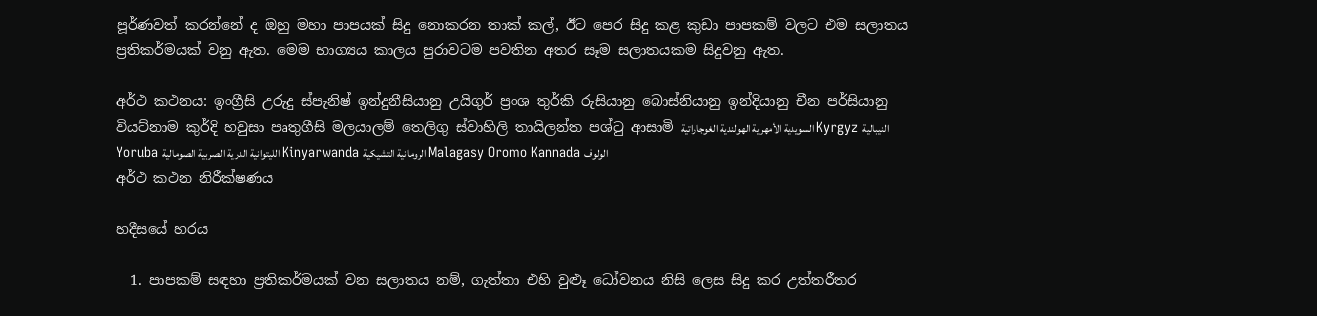පූර්ණවත් කරන්නේ ද ඔහු මහා පාපයක් සිදු නොකරන තාක් කල්, ඊට පෙර සිදු කළ කුඩා පාපකම් වලට එම සලාතය ප්‍රතිකර්මයක් වනු ඇත. මෙම භාග්‍යය කාලය පුරාවටම පවතින අතර සෑම සලාතයකම සිදුවනු ඇත.

අර්ථ කථනය: ඉංග්‍රීසි උරුදු ස්පැනිෂ් ඉන්දුනීසියානු උයිගුර් ප්‍රංශ තුර්කි රුසියානු බොස්නියානු ඉන්දියානු චීන පර්සියානු වියට්නාම කුර්දි හවුසා පෘතුගීසි මලයාලම් තෙලිගු ස්වාහිලි තායිලන්ත පශ්ටු ආසාමි السويدية الأمهرية الهولندية الغوجاراتية Kyrgyz النيبالية Yoruba الليتوانية الدرية الصربية الصومالية Kinyarwanda الرومانية التشيكية Malagasy Oromo Kannada الولوف
අර්ථ කථන නිරීක්ෂණය

හදීසයේ හරය

  1. පාපකම් සඳහා ප්‍රතිකර්මයක් වන සලාතය නම්, ගැත්තා එහි වුළූ ධෝවනය නිසි ලෙස සිදු කර උත්තරීතර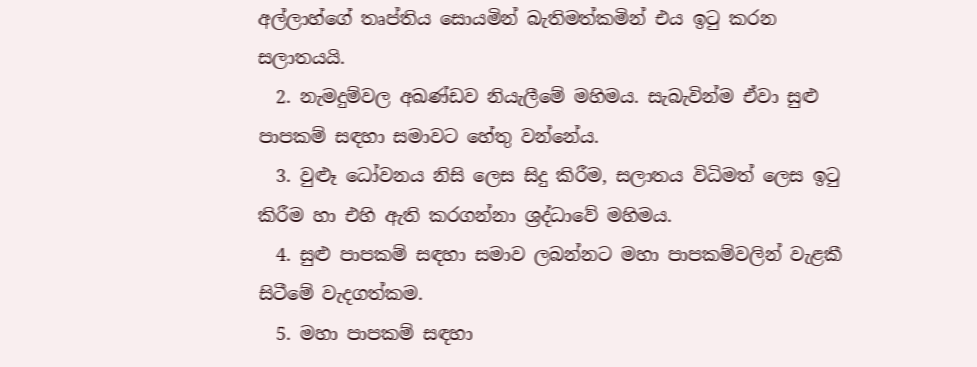අල්ලාහ්ගේ තෘප්තිය සොයමින් බැතිමත්කමින් එය ඉටු කරන සලාතයයි.
  2. නැමදුම්වල අඛණ්ඩව නියැලීමේ මහිමය. සැබැවින්ම ඒවා සුළු පාපකම් සඳහා සමාවට හේතු වන්නේය.
  3. වුළූ ධෝවනය නිසි ලෙස සිදු කිරීම, සලාතය විධිමත් ලෙස ඉටු කිරීම හා එහි ඇති කරගන්නා ශ්‍රද්ධාවේ මහිමය.
  4. සුළු පාපකම් සඳහා සමාව ලබන්නට මහා පාපකම්වලින් වැළකී සිටීමේ වැදගත්කම.
  5. මහා පාපකම් සඳහා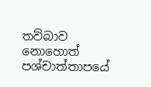තව්බාව නොහොත් පශ්චාත්තාපයේ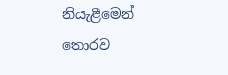නියැළීමෙන් තොරව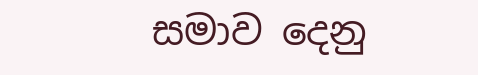සමාව දෙනු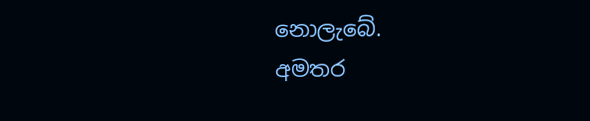නොලැබේ.
අමතර